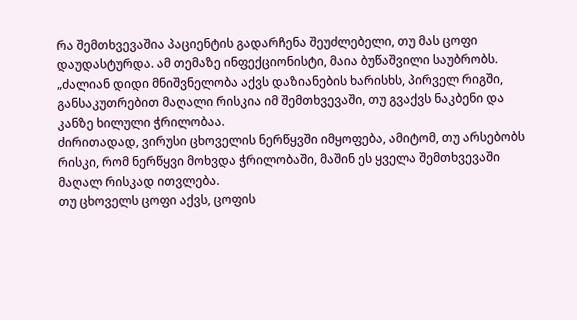რა შემთხვევაშია პაციენტის გადარჩენა შეუძლებელი, თუ მას ცოფი დაუდასტურდა. ამ თემაზე ინფექციონისტი, მაია ბუწაშვილი საუბრობს.
„ძალიან დიდი მნიშვნელობა აქვს დაზიანების ხარისხს, პირველ რიგში, განსაკუთრებით მაღალი რისკია იმ შემთხვევაში, თუ გვაქვს ნაკბენი და კანზე ხილული ჭრილობაა.
ძირითადად, ვირუსი ცხოველის ნერწყვში იმყოფება, ამიტომ, თუ არსებობს რისკი, რომ ნერწყვი მოხვდა ჭრილობაში, მაშინ ეს ყველა შემთხვევაში მაღალ რისკად ითვლება.
თუ ცხოველს ცოფი აქვს, ცოფის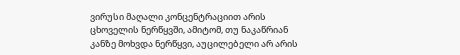ვირუსი მაღალი კონცენტრაციით არის ცხოველის ნერწყვში, ამიტომ, თუ ნაკაწრიან კანზე მოხვდა ნერწყვი, აუცილებელი არ არის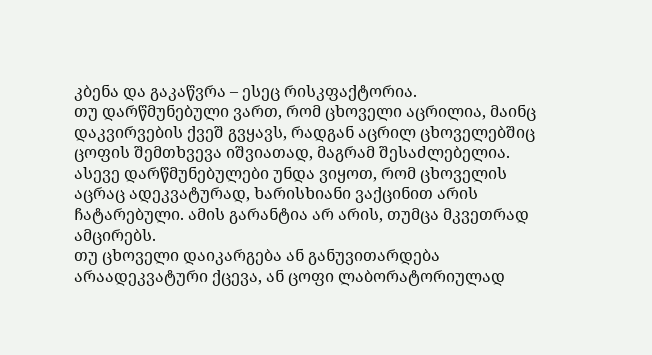კბენა და გაკაწვრა – ესეც რისკფაქტორია.
თუ დარწმუნებული ვართ, რომ ცხოველი აცრილია, მაინც დაკვირვების ქვეშ გვყავს, რადგან აცრილ ცხოველებშიც ცოფის შემთხვევა იშვიათად, მაგრამ შესაძლებელია.
ასევე დარწმუნებულები უნდა ვიყოთ, რომ ცხოველის აცრაც ადეკვატურად, ხარისხიანი ვაქცინით არის ჩატარებული. ამის გარანტია არ არის, თუმცა მკვეთრად ამცირებს.
თუ ცხოველი დაიკარგება ან განუვითარდება არაადეკვატური ქცევა, ან ცოფი ლაბორატორიულად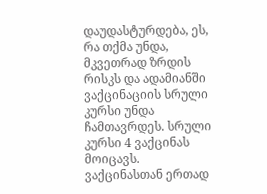დაუდასტურდება, ეს, რა თქმა უნდა, მკვეთრად ზრდის რისკს და ადამიანში ვაქცინაციის სრული კურსი უნდა ჩამთავრდეს. სრული კურსი 4 ვაქცინას მოიცავს.
ვაქცინასთან ერთად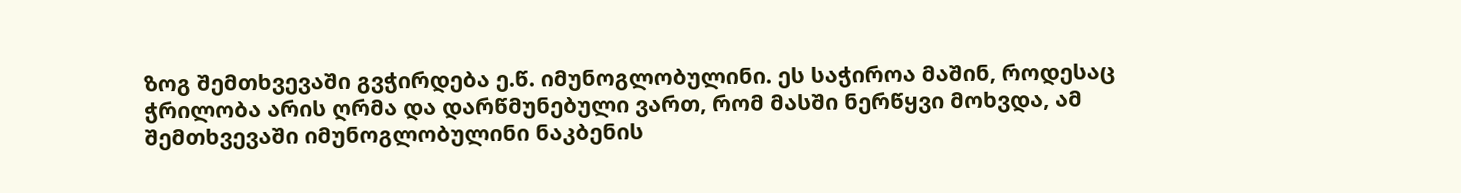ზოგ შემთხვევაში გვჭირდება ე.წ. იმუნოგლობულინი. ეს საჭიროა მაშინ, როდესაც ჭრილობა არის ღრმა და დარწმუნებული ვართ, რომ მასში ნერწყვი მოხვდა, ამ შემთხვევაში იმუნოგლობულინი ნაკბენის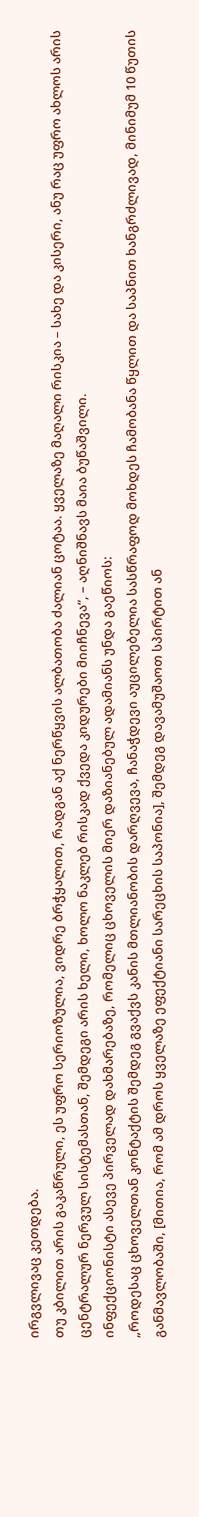ირგვლივაც კეთდება.
თუ კბილით არის გაკაწრული, ეს უფრო სერიოზულია, ვიდრე ბრჭყალით, რადგან აქ ნერწყვის ალბათობა ძალიან ცოტაა. ყველაზე მაღალი რისკია – სახე და კისერი, ანუ რაც უფრო ახლოს არის ცენტრალურ ნერვულ სისტემასთან, შემდეგი არის ხელი, ხოლო ნაკლებ რისკად ქვედა კიდურები მიიჩნევა“, – აღნიშნავს მაია ბუწაშვილი.
ინფექციონისტი ასევე პირველად დახმარებაზე, რომელიც ცხოველის მიერ დაზიანებულ ადამიანს უნდა გაეწიოს:
„როდესაც ცხოველთან კონტაქტის შემდეგ გვაქვს კანის მთლიანობის დარღვევა, ჩანაჭდევი აუცილებელია სასწრაფოდ მოხდეს ჩამობანა წყლით და საპნით ხანგრძლივად, მინიმუმ 10 წუთის განმავლობაში, [მითია, რომ ამ დროს ყველაზე ეფექტიანი სარეცხის საპონია], შემდეგ დავამუშაოთ სპირტით ან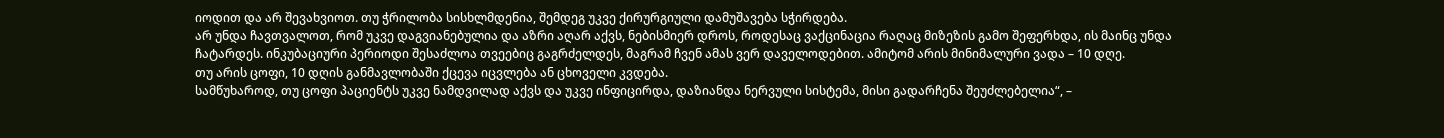იოდით და არ შევახვიოთ. თუ ჭრილობა სისხლმდენია, შემდეგ უკვე ქირურგიული დამუშავება სჭირდება.
არ უნდა ჩავთვალოთ, რომ უკვე დაგვიანებულია და აზრი აღარ აქვს, ნებისმიერ დროს, როდესაც ვაქცინაცია რაღაც მიზეზის გამო შეფერხდა, ის მაინც უნდა ჩატარდეს. ინკუბაციური პერიოდი შესაძლოა თვეებიც გაგრძელდეს, მაგრამ ჩვენ ამას ვერ დაველოდებით. ამიტომ არის მინიმალური ვადა – 10 დღე.
თუ არის ცოფი, 10 დღის განმავლობაში ქცევა იცვლება ან ცხოველი კვდება.
სამწუხაროდ, თუ ცოფი პაციენტს უკვე ნამდვილად აქვს და უკვე ინფიცირდა, დაზიანდა ნერვული სისტემა, მისი გადარჩენა შეუძლებელია“, –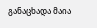განაცხადა მაია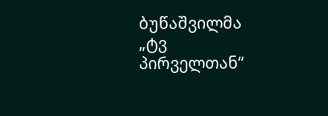ბუწაშვილმა „ტვ პირველთან“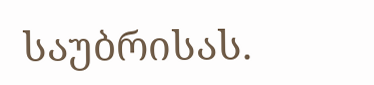საუბრისას.